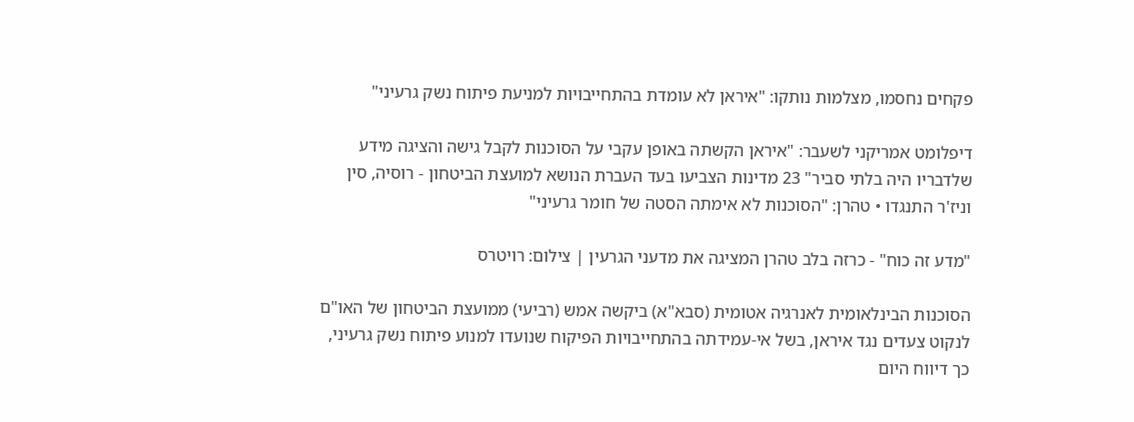פקחים נחסמו, מצלמות נותקו: "איראן לא עומדת בהתחייבויות למניעת פיתוח נשק גרעיני"

דיפלומט אמריקני לשעבר: "איראן הקשתה באופן עקבי על הסוכנות לקבל גישה והציגה מידע שלדבריו היה בלתי סביר" 23 מדינות הצביעו בעד העברת הנושא למועצת הביטחון - רוסיה, סין וניז'ר התנגדו • טהרן: "הסוכנות לא אימתה הסטה של חומר גרעיני"

"מדע זה כוח" - כרזה בלב טהרן המציגה את מדעני הגרעין | צילום: רויטרס

הסוכנות הבינלאומית לאנרגיה אטומית (סבא"א) ביקשה אמש (רביעי) ממועצת הביטחון של האו"ם לנקוט צעדים נגד איראן, בשל אי-עמידתה בהתחייבויות הפיקוח שנועדו למנוע פיתוח נשק גרעיני, כך דיווח היום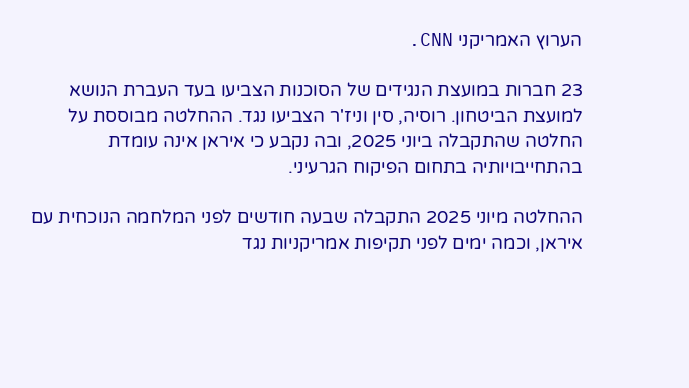הערוץ האמריקני CNN.

23 חברות במועצת הנגידים של הסוכנות הצביעו בעד העברת הנושא למועצת הביטחון. רוסיה, סין וניז'ר הצביעו נגד. ההחלטה מבוססת על החלטה שהתקבלה ביוני 2025, ובה נקבע כי איראן אינה עומדת בהתחייבויותיה בתחום הפיקוח הגרעיני.

ההחלטה מיוני 2025 התקבלה שבעה חודשים לפני המלחמה הנוכחית עם איראן, וכמה ימים לפני תקיפות אמריקניות נגד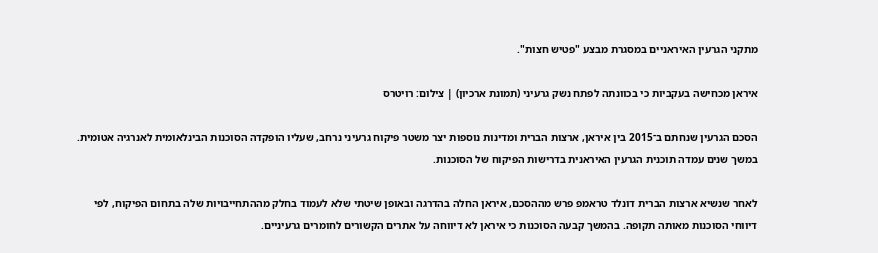מתקני הגרעין האיראניים במסגרת מבצע "פטיש חצות".

איראן מכחישה בעקביות כי בכוונתה לפתח נשק גרעיני (תמונת ארכיון) | צילום: רויטרס

הסכם הגרעין שנחתם ב־2015 בין איראן, ארצות הברית ומדינות נוספות יצר משטר פיקוח גרעיני נרחב, שעליו הופקדה הסוכנות הבינלאומית לאנרגיה אטומית. במשך שנים עמדה תוכנית הגרעין האיראנית בדרישות הפיקוח של הסוכנות.

לאחר שנשיא ארצות הברית דונלד טראמפ פרש מההסכם, איראן החלה בהדרגה ובאופן שיטתי שלא לעמוד בחלק מההתחייבויות שלה בתחום הפיקוח, לפי דיווחי הסוכנות מאותה תקופה. בהמשך קבעה הסוכנות כי איראן לא דיווחה על אתרים הקשורים לחומרים גרעיניים.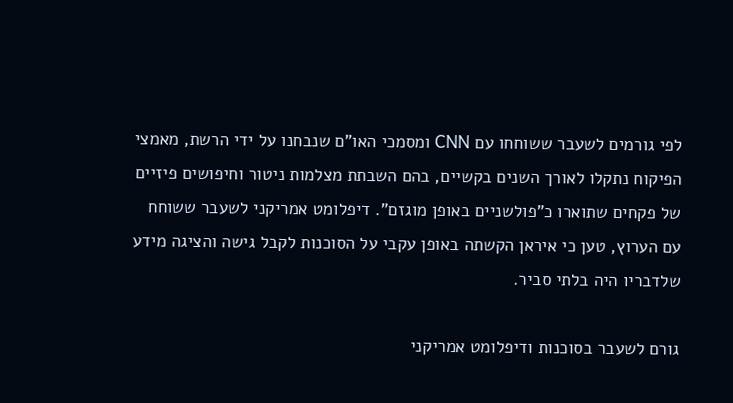לפי גורמים לשעבר ששוחחו עם CNN ומסמכי האו"ם שנבחנו על ידי הרשת, מאמצי הפיקוח נתקלו לאורך השנים בקשיים, בהם השבתת מצלמות ניטור וחיפושים פיזיים של פקחים שתוארו כ"פולשניים באופן מוגזם". דיפלומט אמריקני לשעבר ששוחח עם הערוץ, טען כי איראן הקשתה באופן עקבי על הסוכנות לקבל גישה והציגה מידע שלדבריו היה בלתי סביר.

גורם לשעבר בסוכנות ודיפלומט אמריקני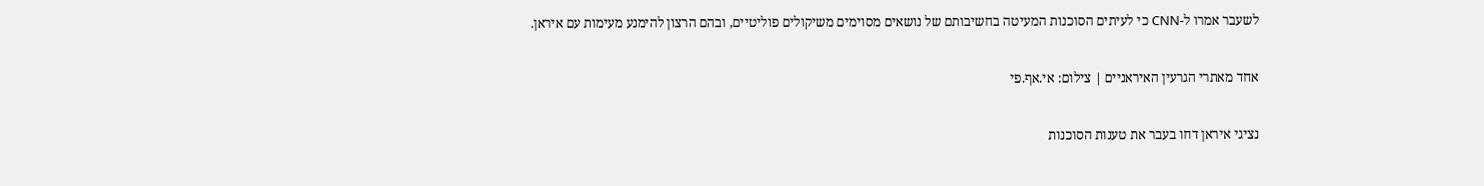לשעבר אמרו ל-CNN כי לעיתים הסוכנות המעיטה בחשיבותם של נושאים מסוימים משיקולים פוליטיים, ובהם הרצון להימנע מעימות עם איראן.

אחד מאתרי הגרעין האיראניים | צילום: אי.אף.פי

נציגי איראן דחו בעבר את טענות הסוכנות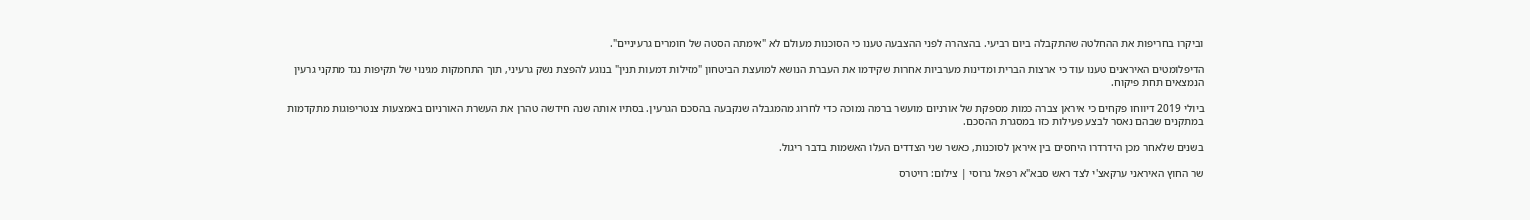וביקרו בחריפות את ההחלטה שהתקבלה ביום רביעי. בהצהרה לפני ההצבעה טענו כי הסוכנות מעולם לא "אימתה הסטה של חומרים גרעיניים".

הדיפלומטים האיראנים טענו עוד כי ארצות הברית ומדינות מערביות אחרות שקידמו את העברת הנושא למועצת הביטחון "מזילות דמעות תנין" בנוגע להפצת נשק גרעיני, תוך התחמקות מגינוי של תקיפות נגד מתקני גרעין הנמצאים תחת פיקוח.

ביולי 2019 דיווחו פקחים כי איראן צברה כמות מספקת של אורניום מועשר ברמה נמוכה כדי לחרוג מהמגבלה שנקבעה בהסכם הגרעין. בסתיו אותה שנה חידשה טהרן את העשרת האורניום באמצעות צנטריפוגות מתקדמות במתקנים שבהם נאסר לבצע פעילות כזו במסגרת ההסכם.

בשנים שלאחר מכן הידרדרו היחסים בין איראן לסוכנות, כאשר שני הצדדים העלו האשמות בדבר ריגול.

שר החוץ האיראני ערקאצ'י לצד ראש סבא"א רפאל גרוסי | צילום: רויטרס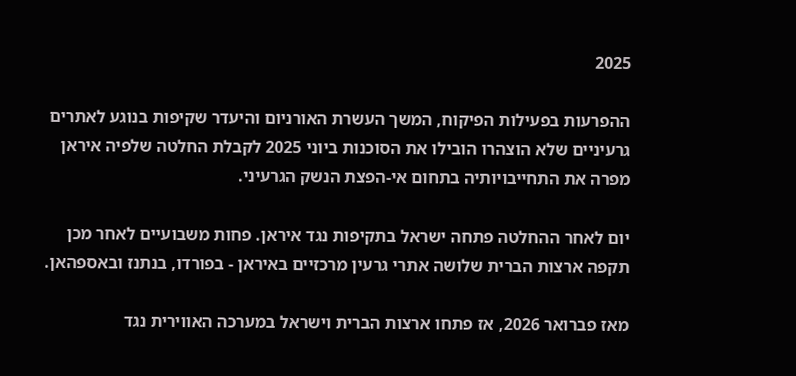2025

ההפרעות בפעילות הפיקוח, המשך העשרת האורניום והיעדר שקיפות בנוגע לאתרים גרעיניים שלא הוצהרו הובילו את הסוכנות ביוני 2025 לקבלת החלטה שלפיה איראן מפרה את התחייבויותיה בתחום אי-הפצת הנשק הגרעיני.

יום לאחר ההחלטה פתחה ישראל בתקיפות נגד איראן. פחות משבועיים לאחר מכן תקפה ארצות הברית שלושה אתרי גרעין מרכזיים באיראן - בפורדו, בנתנז ובאספהאן.

מאז פברואר 2026, אז פתחו ארצות הברית וישראל במערכה האווירית נגד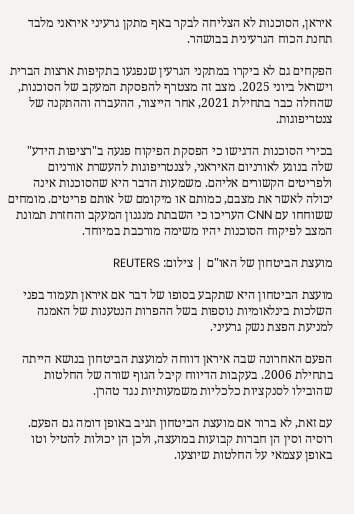איראן, הסוכנות לא הצליחה לבקר באף מתקן גרעיני איראני מלבד תחנת הכוח הגרעינית בבושהר.

הפקחים גם לא ביקרו במתקני הגרעין שנפגעו בתקיפות ארצות הברית וישראל ביוני 2025. מצב זה מצטרף להפסקת המעקב של הסוכנות, שהחלה כבר בתחילת 2021, אחר הייצור, ההעברה וההתקנה של צנטריפוגות.

בכירי הסוכנות הדגישו כי הפסקת הפיקוח פגעה ב"רציפות הידע" שלה בנוגע לאורניום האיראני, לצנטריפוגות להעשרת אורניום ולפריטים הקשורים אליהם. משמעות הדבר היא שהסוכנות אינה יכולה לאשר את מצבם, כמותם או מיקומם של אותם פריטים. מומחים ששוחחו עם CNN העריכו כי השבתת מנגנון המעקב והחזרת תמונת המצב לפיקוח הסוכנות יהיו משימה מורכבת במיוחד.

מועצת הביטחון של האו"ם | צילום: REUTERS

מועצת הביטחון היא שתקבע בסופו של דבר אם איראן תעמוד בפני השלכות בינלאומיות נוספות בשל ההפרות הנטענות של האמנה למניעת הפצת נשק גרעיני.

הפעם האחרונה שבה איראן דווחה למועצת הביטחון בנושא הייתה בתחילת 2006. בעקבות הדיווח קיבל הגוף שורה של החלטות שהובילו לסנקציות כלכליות משמעותיות נגד טהרן.

עם זאת, לא ברור אם מועצת הביטחון תגיב באופן דומה גם הפעם. רוסיה וסין הן חברות קבועות במועצה, ולכן הן יכולות להטיל וטו באופן עצמאי על החלטות שיוצעו.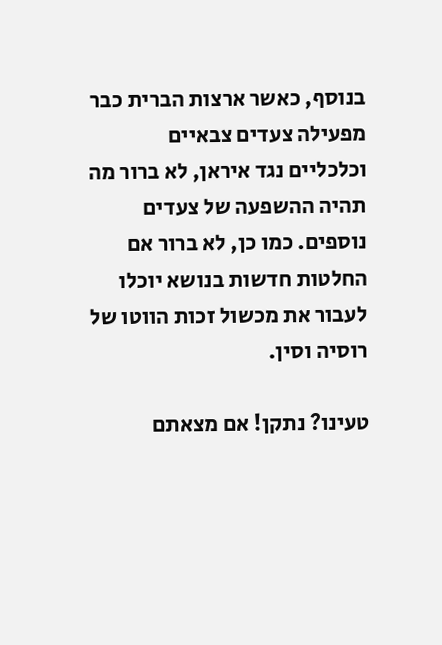בנוסף, כאשר ארצות הברית כבר מפעילה צעדים צבאיים וכלכליים נגד איראן, לא ברור מה תהיה ההשפעה של צעדים נוספים. כמו כן, לא ברור אם החלטות חדשות בנושא יוכלו לעבור את מכשול זכות הווטו של רוסיה וסין.

טעינו? נתקן! אם מצאתם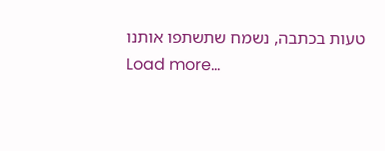טעות בכתבה, נשמח שתשתפו אותנו
Load more...